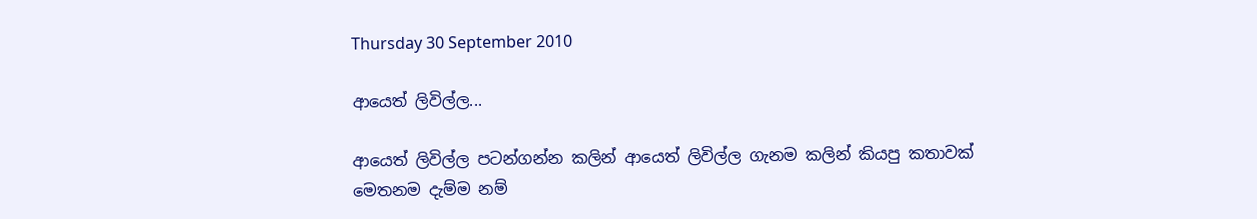Thursday 30 September 2010

ආයෙත් ලිවිල්ල...

ආයෙත් ලිවිල්ල පටන්ගන්න කලින් ආයෙත් ලිවිල්ල ගැනම කලින් කියපු කතාවක් මෙතනම දැම්ම නම්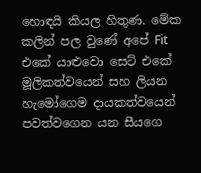හොඳයි කියල හිතුණ. මේක කලින් පල වුණේ අපේ Fit එකේ යාළුවො සෙට් එකේ මූලිකත්වයෙන් සහ ලියන හැමෝගෙම දායකත්වයෙන් පවත්වගෙන යන සීයගෙ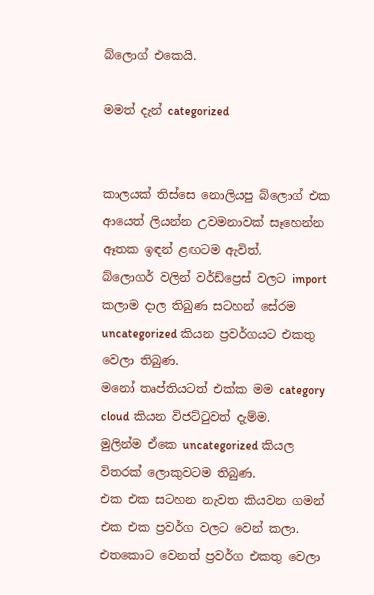බ්ලොග් එකෙයි.

මමත් දැන් categorized


කාලයක් තිස්සෙ නොලියපු බ්ලොග් එක ආයෙත් ලියන්න උවමනාවක් සෑහෙන්න ඈතක ඉඳන් ළඟටම ඇවිත්.
බ්ලොගර් වලින් වර්ඩ්ප්‍රෙස් වලට import කලාම ‍දාල තිබුණ සටහන් සේරම uncategorized කියන ප්‍රවර්ගයට එකතු වෙලා තිබුණ.
මනෝ තෘප්තියටත් එක්ක මම category cloud කියන විජට්ටුවත් දැම්ම.
මුලින්ම ඒකෙ uncategorized කියල විතරක් ලොකුවටම තිබුණ.
එක එක සටහන නැවත කියවන ගමන් එක එක ප්‍රවර්ග වලට වෙන් කලා.
එතකොට වෙනත් ප්‍රවර්ග එකතු වෙලා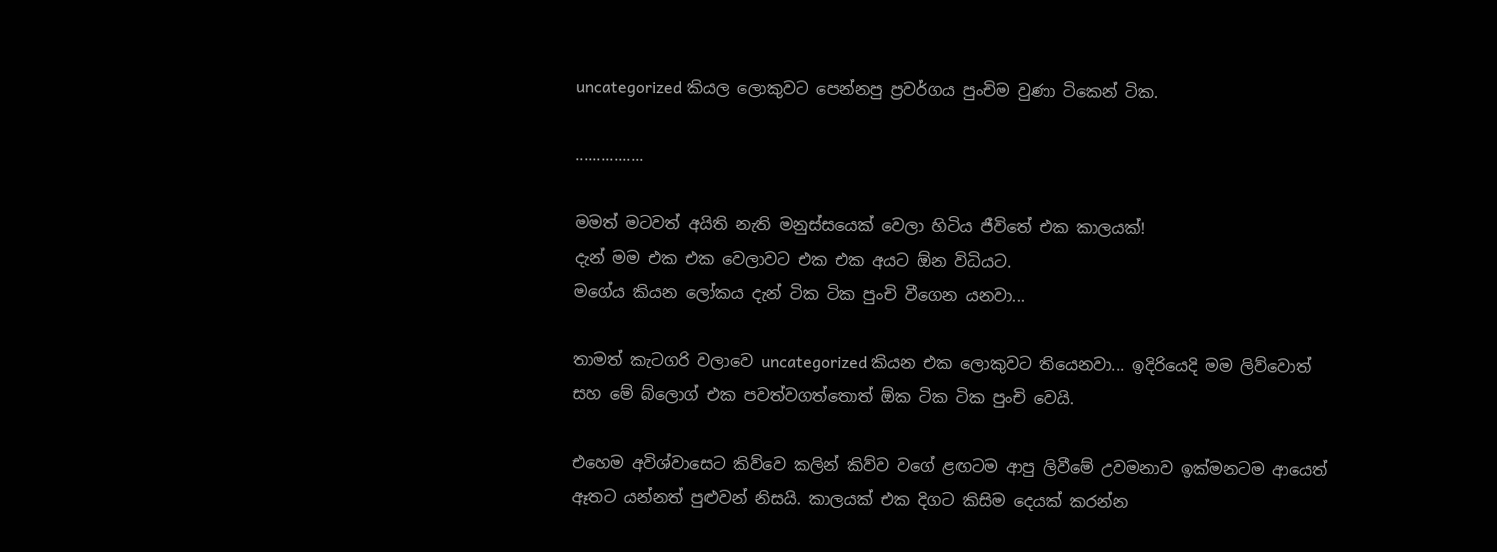uncategorized කියල ලොකුවට පෙන්නපු ප්‍රවර්ගය පුංචිම වුණා ටිකෙන් ටික.

................

මමත් මටවත් අයිති නැති මනුස්සයෙක් වෙලා හිටිය ජීවිතේ එක කාලයක්!
දැන් මම එක එක වෙලාවට එක එක අයට ඕන විධියට.
මගේය කියන ලෝකය දැන් ටික ටික පුංචි වීගෙන යනවා...

තාමත් කැටගරි වලාවෙ uncategorized කියන එක ලොකුවට තියෙනවා... ඉදිරියෙදි මම ලිව්වොත් සහ මේ බ්ලොග් එක පවත්වගත්තොත් ඕක ටික ටික පුංචි වෙයි.

එහෙම අවිශ්වාසෙට කිව්වෙ කලින් කිව්ව වගේ ළඟටම ආපු ලිවීමේ උවමනාව ඉක්මනටම ආයෙත් ඈතට යන්නත් පුළුවන් නිසයි. කාලයක් එක දිගට කිසිම දෙයක් කරන්න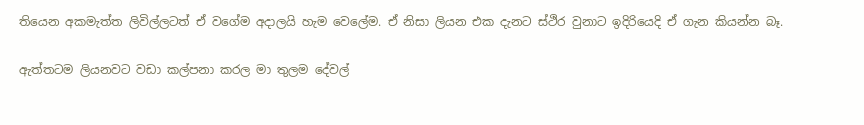තියෙන අකමැත්ත ලිවිල්ලටත් ඒ වගේම අදාලයි හැම වෙලේම. ඒ නිසා ලියන එක දැනට ස්ථිර වුනාට ඉදිරියෙදි ඒ ගැන කියන්න බෑ.

ඇත්තටම ලියනවට වඩා කල්පනා කරල මා තුලම දේවල්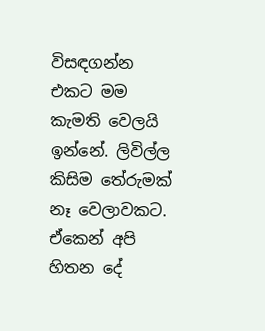විසඳගන්න එකට මම කැමති වෙලයි ඉන්නේ. ලිවිල්ල කිසිම තේරුමක් නෑ වෙලාවකට. ඒකෙන් අපි හිතන දේ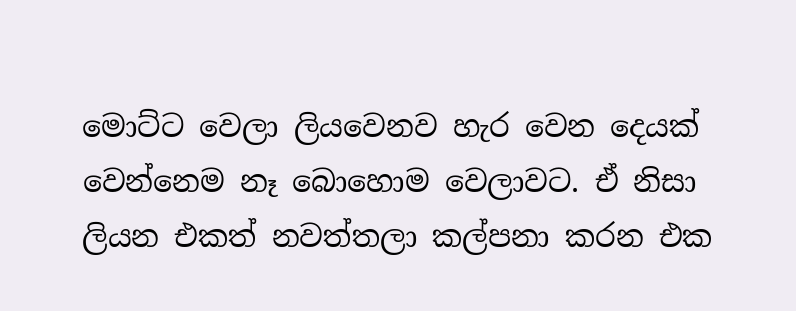මොට්ට වෙලා ලියවෙනව හැර වෙන දෙයක් වෙන්නෙම නෑ ‍බොහොම වෙලාවට. ඒ නිසා ලියන එකත් නවත්තලා කල්පනා කරන එක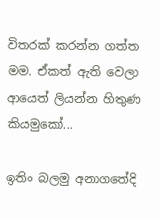විතරක් කරන්න ගත්ත මම. ඒකත් ඇති වෙලා ආයෙත් ලියන්න හිතුණ කියමුකෝ...

ඉතිං බලමු අනාගතේදි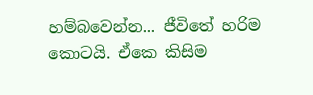හම්බවෙන්න... ජීවිතේ හරිම කොටයි. ඒකෙ කිසිම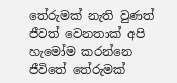තේරුමක් නැති වුණත් ජීවත් වෙනතාක් අපි හැමෝම කරන්නෙ ජීවිතේ තේරුමක්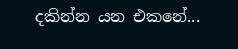දකින්න යන එකනේ...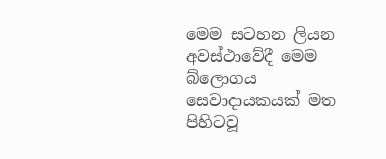මෙම සටහන ලියන අවස්ථාවේදී මෙම බ්ලොගය සෙවාදායකයක් මත පිහිටවූ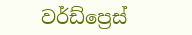වර්ඩ්ප්‍රෙස්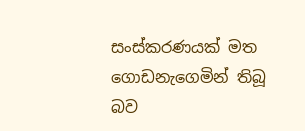සංස්කරණයක් මත ගොඩනැගෙමින් තිබූ බව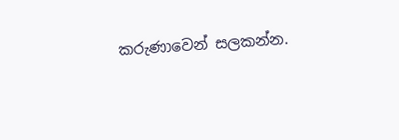කරුණාවෙන් සලකන්න.